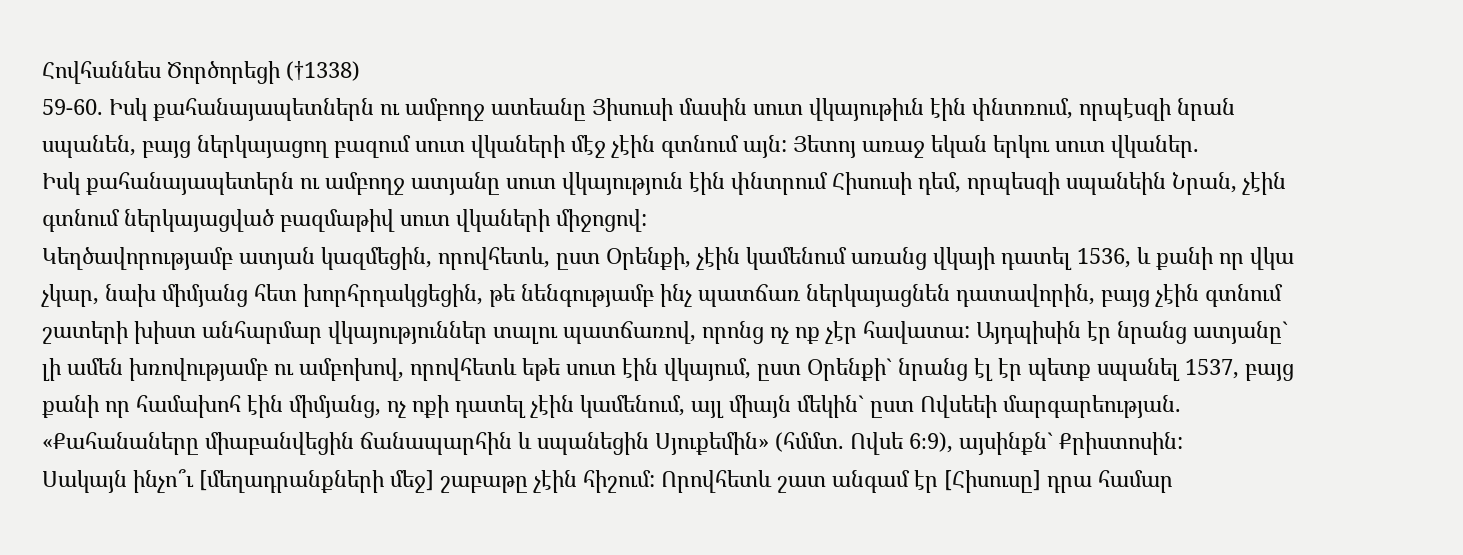Հովհաննես Ծործորեցի (†1338)
59-60. Իսկ քահանայապետներն ու ամբողջ ատեանը Յիսուսի մասին սուտ վկայութիւն էին փնտռում, որպէսզի նրան սպանեն, բայց ներկայացող բազում սուտ վկաների մէջ չէին գտնում այն: Յետոյ առաջ եկան երկու սուտ վկաներ.
Իսկ քահանայապետերն ու ամբողջ ատյանը սուտ վկայություն էին փնտրում Հիսուսի դեմ, որպեսզի սպանեին Նրան, չէին գտնում ներկայացված բազմաթիվ սուտ վկաների միջոցով:
Կեղծավորությամբ ատյան կազմեցին, որովհետև, ըստ Օրենքի, չէին կամենում առանց վկայի դատել 1536, և քանի որ վկա չկար, նախ միմյանց հետ խորհրդակցեցին, թե նենգությամբ ինչ պատճառ ներկայացնեն դատավորին, բայց չէին գտնում շատերի խիստ անհարմար վկայություններ տալու պատճառով, որոնց ոչ ոք չէր հավատա: Այդպիսին էր նրանց ատյանը` լի ամեն խռովությամբ ու ամբոխով, որովհետև եթե սուտ էին վկայում, ըստ Օրենքի` նրանց էլ էր պետք սպանել 1537, բայց քանի որ համախոհ էին միմյանց, ոչ ոքի դատել չէին կամենում, այլ միայն մեկին` ըստ Ովսեեի մարգարեության. «Քահանաները միաբանվեցին ճանապարհին և սպանեցին Սյուքեմին» (հմմտ. Ովսե 6։9), այսինքն` Քրիստոսին:
Սակայն ինչո՞ւ [մեղադրանքների մեջ] շաբաթը չէին հիշում: Որովհետև շատ անգամ էր [Հիսուսը] դրա համար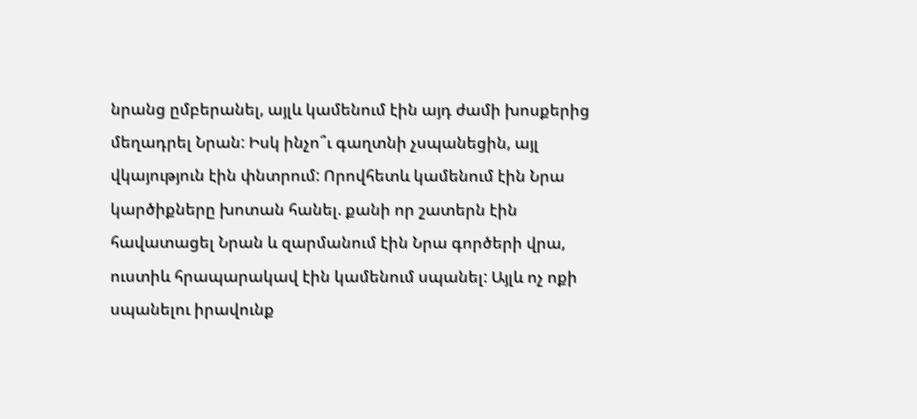նրանց ըմբերանել, այլև կամենում էին այդ ժամի խոսքերից մեղադրել Նրան: Իսկ ինչո՞ւ գաղտնի չսպանեցին, այլ վկայություն էին փնտրում: Որովհետև կամենում էին Նրա կարծիքները խոտան հանել. քանի որ շատերն էին հավատացել Նրան և զարմանում էին Նրա գործերի վրա, ուստիև հրապարակավ էին կամենում սպանել: Այլև ոչ ոքի սպանելու իրավունք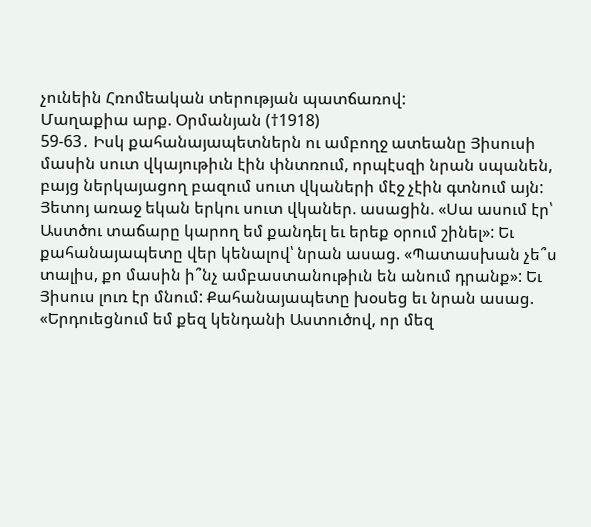չունեին Հռոմեական տերության պատճառով:
Մաղաքիա արք. Օրմանյան (†1918)
59-63․ Իսկ քահանայապետներն ու ամբողջ ատեանը Յիսուսի մասին սուտ վկայութիւն էին փնտռում, որպէսզի նրան սպանեն, բայց ներկայացող բազում սուտ վկաների մէջ չէին գտնում այն: Յետոյ առաջ եկան երկու սուտ վկաներ. ասացին. «Սա ասում էր՝ Աստծու տաճարը կարող եմ քանդել եւ երեք օրում շինել»: Եւ քահանայապետը վեր կենալով՝ նրան ասաց. «Պատասխան չե՞ս տալիս, քո մասին ի՞նչ ամբաստանութիւն են անում դրանք»: Եւ Յիսուս լուռ էր մնում: Քահանայապետը խօսեց եւ նրան ասաց. «Երդուեցնում եմ քեզ կենդանի Աստուծով, որ մեզ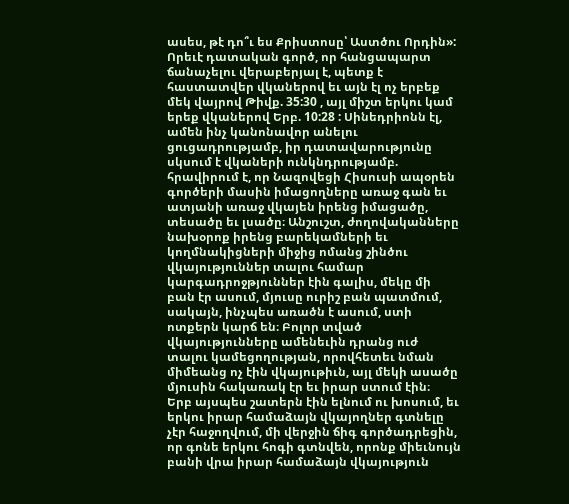ասես, թէ դո՞ւ ես Քրիստոսը՝ Աստծու Որդին»:
Որեւէ դատական գործ, որ հանցապարտ ճանաչելու վերաբերյալ է, պետք է հաստատվեր վկաներով եւ այն էլ ոչ երբեք մեկ վայրով Թիվք. 35:30 , այլ միշտ երկու կամ երեք վկաներով Երբ. 10:28 : Սինեդրիոնն էլ, ամեն ինչ կանոնավոր անելու ցուցադրությամբ, իր դատավարությունը սկսում է վկաների ունկնդրությամբ. հրավիրում է, որ Նազովեցի Հիսուսի ապօրեն գործերի մասին իմացողները առաջ գան եւ ատյանի առաջ վկայեն իրենց իմացածը, տեսածը եւ լսածը։ Անշուշտ, ժողովականները նախօրոք իրենց բարեկամների եւ կողմնակիցների միջից ոմանց շինծու վկայություններ տալու համար կարգադրոջթյուններ էին գալիս, մեկը մի բան էր ասում, մյուսը ուրիշ բան պատմում, սակայն, ինչպես առածն է ասում, ստի ոտքերն կարճ են։ Բոլոր տված վկայությունները ամենեւին դրանց ուժ տալու կամեցողության, որովհետեւ նման միմեանց ոչ էին վկայութիւն, այլ մեկի ասածը մյուսին հակառակ էր եւ իրար ստում էին։
Երբ այսպես շատերն էին ելնում ու խոսում, եւ երկու իրար համաձայն վկայողներ գտնելը չէր հաջողվում, մի վերջին ճիգ գործադրեցին, որ գոնե երկու հոգի գտնվեն, որոնք միեւնույն բանի վրա իրար համաձայն վկայություն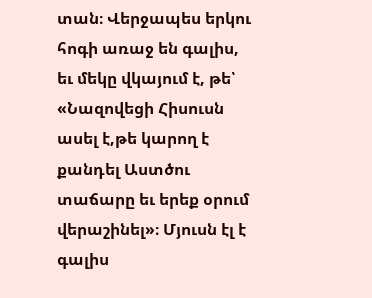տան։ Վերջապես երկու հոգի առաջ են գալիս, եւ մեկը վկայում է, թե՝ «Նազովեցի Հիսուսն ասել է,թե կարող է քանդել Աստծու տաճարը եւ երեք օրում վերաշինել»։ Մյուսն էլ է գալիս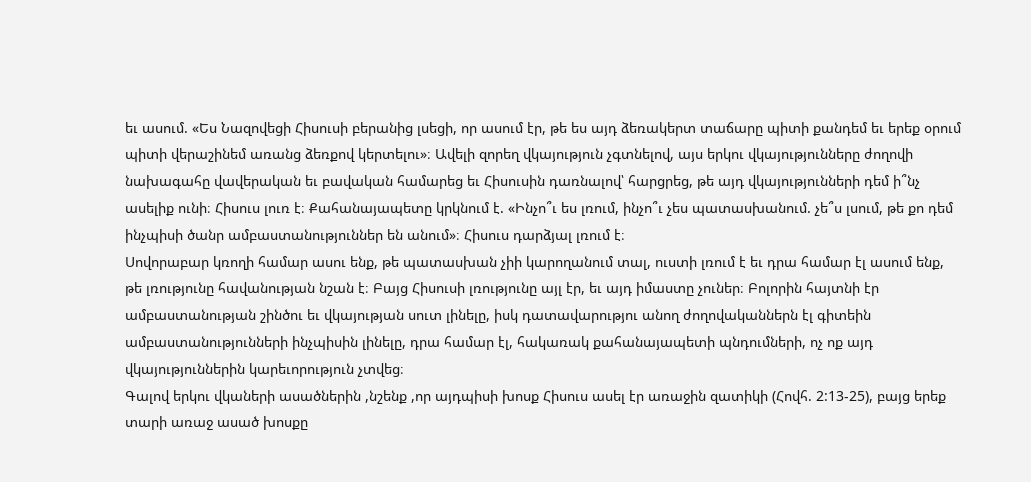եւ ասում. «Ես Նազովեցի Հիսուսի բերանից լսեցի, որ ասում էր, թե ես այդ ձեռակերտ տաճարը պիտի քանդեմ եւ երեք օրում պիտի վերաշինեմ առանց ձեռքով կերտելու»։ Ավելի զորեղ վկայություն չգտնելով, այս երկու վկայությունները ժողովի նախագահը վավերական եւ բավական համարեց եւ Հիսուսին դառնալով՝ հարցրեց, թե այդ վկայությունների դեմ ի՞նչ ասելիք ունի։ Հիսուս լուռ է։ Քահանայապետը կրկնում է. «Ինչո՞ւ ես լռում, ինչո՞ւ չես պատասխանում. չե՞ս լսում, թե քո դեմ ինչպիսի ծանր ամբաստանություններ են անում»։ Հիսուս դարձյալ լռում է։
Սովորաբար կռողի համար ասու ենք, թե պատասխան չիի կարողանում տալ, ուստի լռում է եւ դրա համար էլ ասում ենք, թե լռությունը հավանության նշան է։ Բայց Հիսուսի լռությունը այլ էր, եւ այդ իմաստը չուներ։ Բոլորին հայտնի էր ամբաստանության շինծու եւ վկայության սուտ լինելը, իսկ դատավարությու անող ժողովականներն էլ գիտեին ամբաստանությունների ինչպիսին լինելը, դրա համար էլ, հակառակ քահանայապետի պնդումների, ոչ ոք այդ վկայություններին կարեւորություն չտվեց։
Գալով երկու վկաների ասածներին ,նշենք ,որ այդպիսի խոսք Հիսուս ասել էր առաջին զատիկի (Հովհ. 2:13-25), բայց երեք տարի առաջ ասած խոսքը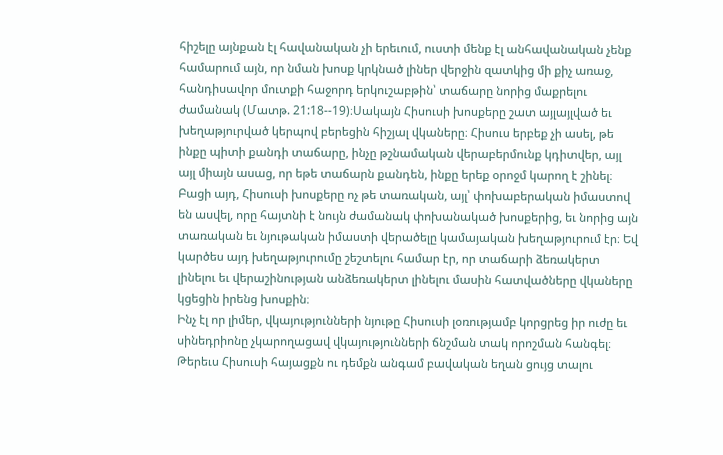հիշելը այնքան էլ հավանական չի երեւում, ուստի մենք էլ անհավանական չենք համարում այն, որ նման խոսք կրկնած լիներ վերջին զատկից մի քիչ առաջ, հանդիսավոր մուտքի հաջորդ երկուշաբթին՝ տաճարը նորից մաքրելու ժամանակ (Մատթ. 21:18--19)։Սակայն Հիսուսի խոսքերը շատ այլայլված եւ խեղաթյուրված կերպով բերեցին հիշյալ վկաները։ Հիսուս երբեք չի ասել, թե ինքը պիտի քանդի տաճարը, ինչը թշնամական վերաբերմունք կդիտվեր, այլ այլ միայն ասաց, որ եթե տաճարն քանդեն, ինքը երեք օրոջմ կարող է շինել։
Բացի այդ, Հիսուսի խոսքերը ոչ թե տառական, այլ՝ փոխաբերական իմաստով են ասվել, որը հայտնի է նույն ժամանակ փոխանակած խոսքերից, եւ նորից այն տառական եւ նյութական իմաստի վերածելը կամայական խեղաթյուրում էր։ Եվ կարծես այդ խեղաթյուրումը շեշտելու համար էր, որ տաճարի ձեռակերտ լինելու եւ վերաշինության անձեռակերտ լինելու մասին հատվածները վկաները կցեցին իրենց խոսքին։
Ինչ էլ որ լիմեր, վկայությունների նյութը Հիսուսի լօռությամբ կորցրեց իր ուժը եւ սինեդրիոնը չկարողացավ վկայությունների ճնշման տակ որոշման հանգել։ Թերեւս Հիսուսի հայացքն ու դեմքն անգամ բավական եղան ցույց տալու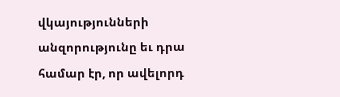վկայությունների անզորությունը եւ դրա համար էր, որ ավելորդ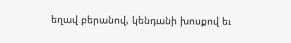եղավ բերանով, կենդանի խոսքով եւ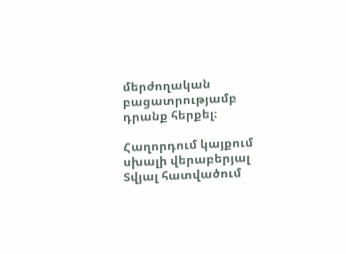մերժողական բացատրությամբ դրանք հերքել։

Հաղորդում կայքում սխալի վերաբերյալ
Տվյալ հատվածում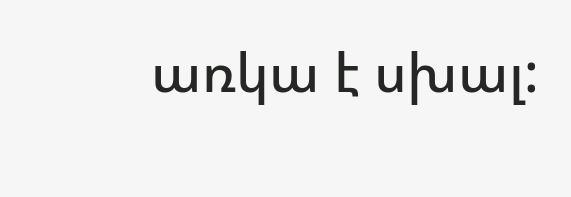առկա է սխալ: